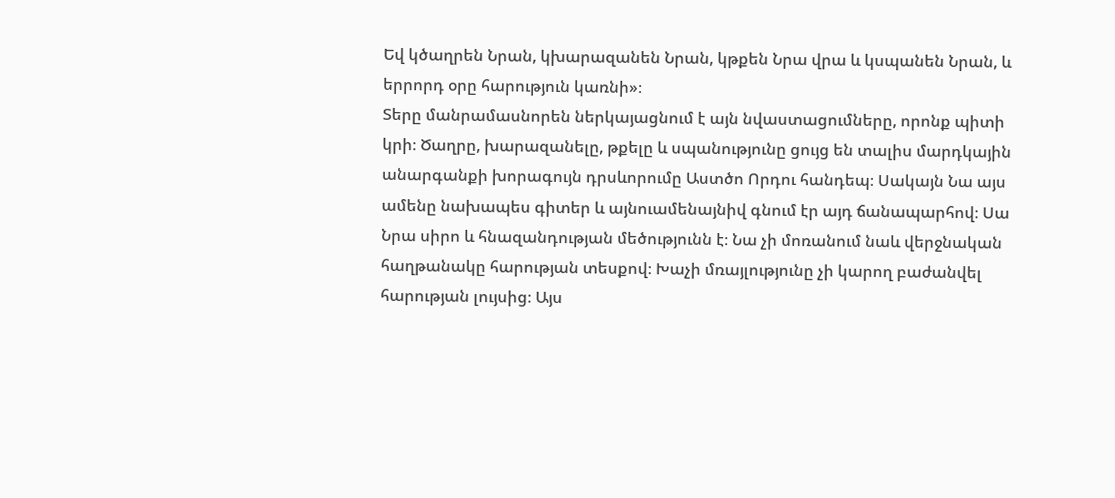Եվ կծաղրեն Նրան, կխարազանեն Նրան, կթքեն Նրա վրա և կսպանեն Նրան, և երրորդ օրը հարություն կառնի»։
Տերը մանրամասնորեն ներկայացնում է այն նվաստացումները, որոնք պիտի կրի։ Ծաղրը, խարազանելը, թքելը և սպանությունը ցույց են տալիս մարդկային անարգանքի խորագույն դրսևորումը Աստծո Որդու հանդեպ։ Սակայն Նա այս ամենը նախապես գիտեր և այնուամենայնիվ գնում էր այդ ճանապարհով։ Սա Նրա սիրո և հնազանդության մեծությունն է։ Նա չի մոռանում նաև վերջնական հաղթանակը հարության տեսքով։ Խաչի մռայլությունը չի կարող բաժանվել հարության լույսից։ Այս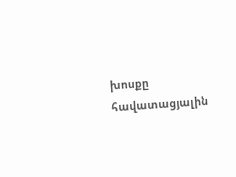խոսքը հավատացյալին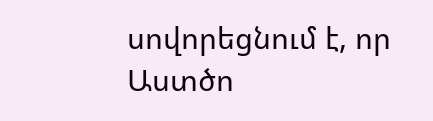սովորեցնում է, որ Աստծո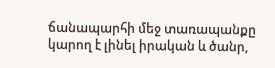ճանապարհի մեջ տառապանքը կարող է լինել իրական և ծանր,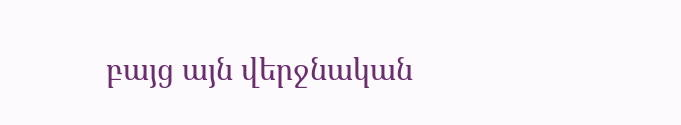բայց այն վերջնական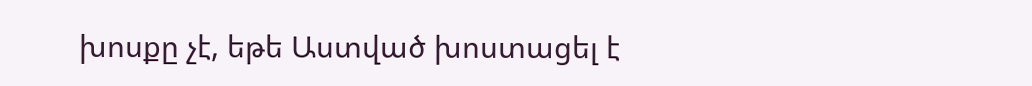խոսքը չէ, եթե Աստված խոստացել է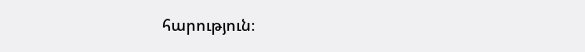հարություն։